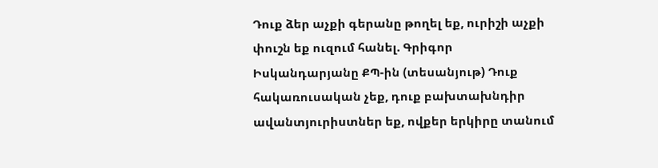Դուք ձեր աչքի գերանը թողել եք, ուրիշի աչքի փուշն եք ուզում հանել. Գրիգոր Իսկանդարյանը ՔՊ-ին (տեսանյութ) Դուք հակառուսական չեք, դուք բախտախնդիր ավանտյուրիստներ եք, ովքեր երկիրը տանում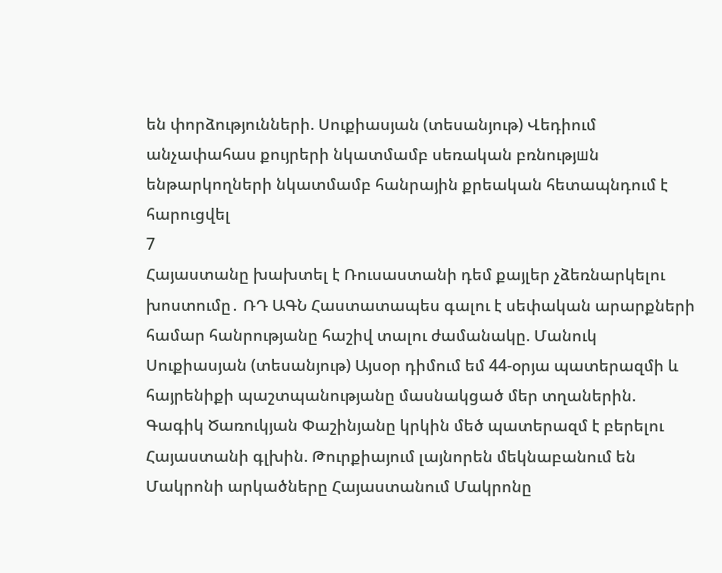են փորձությունների. Սուքիասյան (տեսանյութ) Վեդիում անչափահաս քույրերի նկատմամբ սեռական բռնությшն ենթարկողների նկատմամբ հանրային քրեական հետապնդում է հարուցվել
7
Հայաստանը խախտել է Ռուսաստանի դեմ քայլեր չձեռնարկելու խոստումը․ ՌԴ ԱԳՆ Հաստատապես գալու է սեփական արարքների համար հանրությանը հաշիվ տալու ժամանակը. Մանուկ Սուքիասյան (տեսանյութ) Այսօր դիմում եմ 44-օրյա պատերազմի և հայրենիքի պաշտպանությանը մասնակցած մեր տղաներին. Գագիկ Ծառուկյան Փաշինյանը կրկին մեծ պատերազմ է բերելու Հայաստանի գլխին. Թուրքիայում լայնորեն մեկնաբանում են Մակրոնի արկածները Հայաստանում Մակրոնը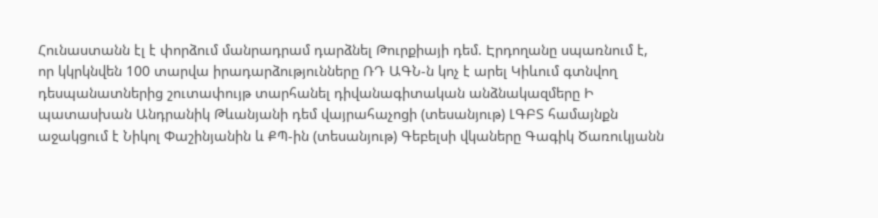Հունաստանն էլ է փորձում մանրադրամ դարձնել Թուրքիայի դեմ. Էրդողանը սպառնում է, որ կկրկնվեն 100 տարվա իրադարձությունները ՌԴ ԱԳՆ-ն կոչ է արել Կիևում գտնվող դեսպանատներից շուտափույթ տարհանել դիվանագիտական անձնակազմերը Ի պատասխան Անդրանիկ Թևանյանի դեմ վայրահաչոցի (տեսանյութ) ԼԳԲՏ համայնքն աջակցում է Նիկոլ Փաշինյանին և ՔՊ-ին (տեսանյութ) Գեբելսի վկաները Գագիկ Ծառուկյանն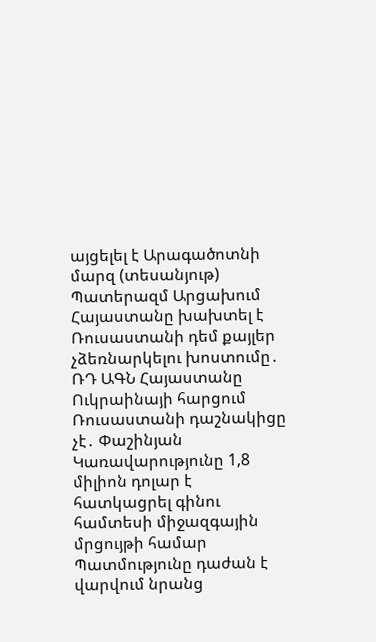այցելել է Արագածոտնի մարզ (տեսանյութ) Պատերազմ Արցախում
Հայաստանը խախտել է Ռուսաստանի դեմ քայլեր չձեռնարկելու խոստումը․ ՌԴ ԱԳՆ Հայաստանը Ուկրաինայի հարցում Ռուսաստանի դաշնակիցը չէ․ Փաշինյան Կառավարությունը 1,8 միլիոն դոլար է հատկացրել գինու համտեսի միջազգային մրցույթի համար Պատմությունը դաժան է վարվում նրանց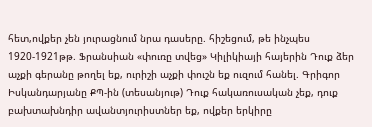հետ,ովքեր չեն յուրացնում նրա դասերը. հիշեցում, թե ինչպես 1920-1921թթ. Ֆրանսիան «փուռը տվեց» Կիլիկիայի հայերին Դուք ձեր աչքի գերանը թողել եք, ուրիշի աչքի փուշն եք ուզում հանել. Գրիգոր Իսկանդարյանը ՔՊ-ին (տեսանյութ) Դուք հակառուսական չեք, դուք բախտախնդիր ավանտյուրիստներ եք, ովքեր երկիրը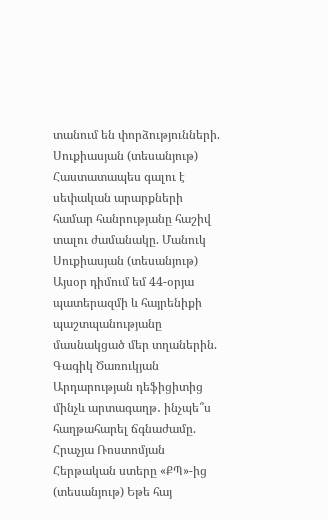տանում են փորձությունների. Սուքիասյան (տեսանյութ) Հաստատապես գալու է սեփական արարքների համար հանրությանը հաշիվ տալու ժամանակը. Մանուկ Սուքիասյան (տեսանյութ) Այսօր դիմում եմ 44-օրյա պատերազմի և հայրենիքի պաշտպանությանը մասնակցած մեր տղաներին. Գագիկ Ծառուկյան Արդարության դեֆիցիտից մինչև արտագաղթ․ ինչպե՞ս հաղթահարել ճգնաժամը. Հրաչյա Ռոստոմյան Հերթական ստերը «ՔՊ»-ից (տեսանյութ) Եթե հայ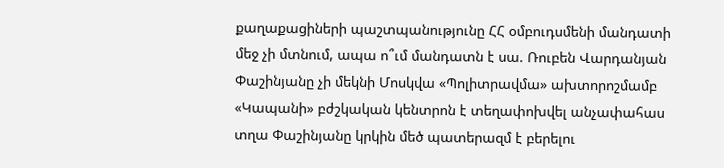քաղաքացիների պաշտպանությունը ՀՀ օմբուդսմենի մանդատի մեջ չի մտնում, ապա ո՞ւմ մանդատն է սա. Ռուբեն Վարդանյան Փաշինյանը չի մեկնի Մոսկվա «Պոլիտրավմա» ախտորոշմամբ «Կապանի» բժշկական կենտրոն է տեղափոխվել անչափահաս տղա Փաշինյանը կրկին մեծ պատերազմ է բերելու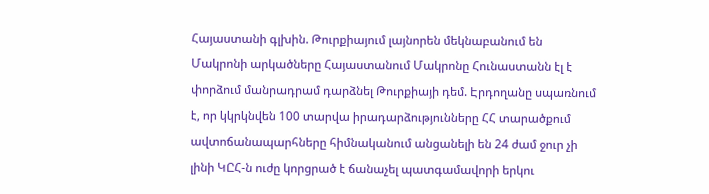Հայաստանի գլխին. Թուրքիայում լայնորեն մեկնաբանում են Մակրոնի արկածները Հայաստանում Մակրոնը Հունաստանն էլ է փորձում մանրադրամ դարձնել Թուրքիայի դեմ. Էրդողանը սպառնում է, որ կկրկնվեն 100 տարվա իրադարձությունները ՀՀ տարածքում ավտոճանապարհները հիմնականում անցանելի են 24 ժամ ջուր չի լինի ԿԸՀ-ն ուժը կորցրած է ճանաչել պատգամավորի երկու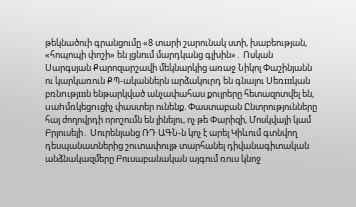թեկնածուի գրանցումը «8 տարի շարունակ ստի, խաբեության, «հոպոպի փոշի» են լցնում մարդկանց գլխին»․ Ոսկան Սարգսյան Քարոզարշավի մեկնարկից առաջ Նիկոլ Փաշինյանն ու կարկառուն ՔՊ-ականներն արձակուրդ են գնալու Uեռшկան բռնnւթյшն ենթարկված անչափահաս քույրերը հետազոտվել են, uաhմռկեցnւցիչ փաստեր ունենք. Փաստաբան Ընտրությունները հայ ժողովրդի որոշումն են լինելու, ոչ թե Փարիզի, Մոսկվայի կամ Բրյուսելի․ Սուրենյանց ՌԴ ԱԳՆ-ն կոչ է արել Կիևում գտնվող դեսպանատներից շուտափույթ տարհանել դիվանագիտական անձնակազմերը Բուսաբանական այգում ռուս կնոջ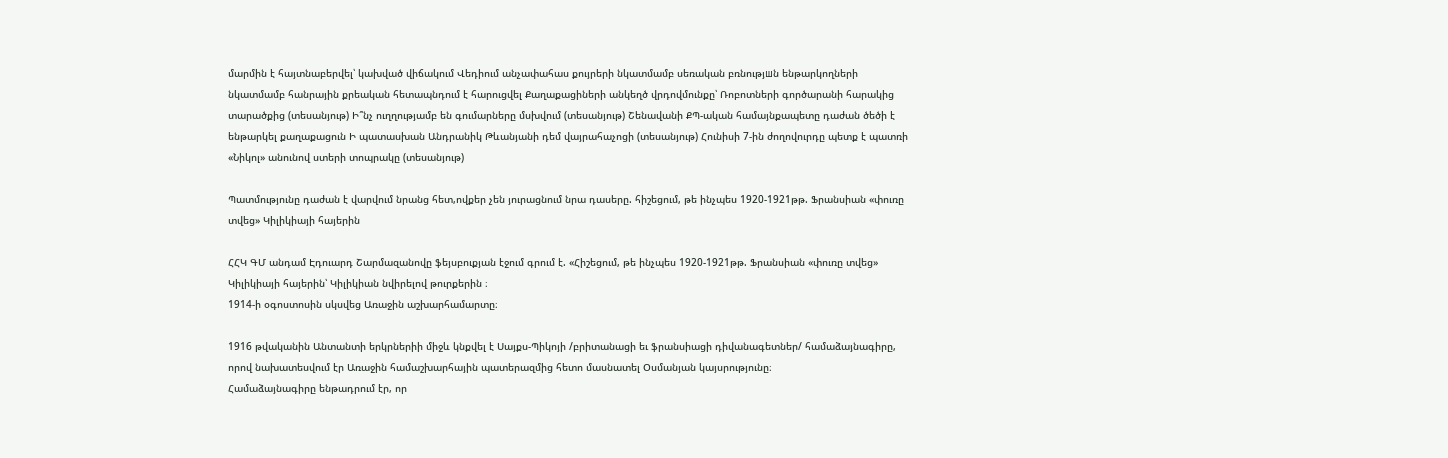մարմին է հայտնաբերվել՝ կախված վիճակում Վեդիում անչափահաս քույրերի նկատմամբ սեռական բռնությшն ենթարկողների նկատմամբ հանրային քրեական հետապնդում է հարուցվել Քաղաքացիների անկեղծ վրդովմունքը՝ Ռոբոտների գործարանի հարակից տարածքից (տեսանյութ) Ի՞նչ ուղղությամբ են գումարները մսխվում (տեսանյութ) Շենավանի ՔՊ-ական համայնքապետը դաժան ծեծի է ենթարկել քաղաքացուն Ի պատասխան Անդրանիկ Թևանյանի դեմ վայրահաչոցի (տեսանյութ) Հունիսի 7-ին ժողովուրդը պետք է պատռի «Նիկոլ» անունով ստերի տոպրակը (տեսանյութ)

Պատմությունը դաժան է վարվում նրանց հետ,ովքեր չեն յուրացնում նրա դասերը. հիշեցում, թե ինչպես 1920-1921թթ. Ֆրանսիան «փուռը տվեց» Կիլիկիայի հայերին

ՀՀԿ ԳՄ անդամ Էդուարդ Շարմազանովը ֆեյսբուքյան էջում գրում է. «Հիշեցում, թե ինչպես 1920-1921թթ. Ֆրանսիան «փուռը տվեց» Կիլիկիայի հայերին՝ Կիլիկիան նվիրելով թուրքերին ։
1914-ի օգոստոսին սկսվեց Առաջին աշխարհամարտը։

1916 թվականին Անտանտի երկրներիի միջև կնքվել է Սայքս-Պիկոյի /բրիտանացի եւ ֆրանսիացի դիվանագետներ/ համաձայնագիրը, որով նախատեսվում էր Առաջին համաշխարհային պատերազմից հետո մասնատել Օսմանյան կայսրությունը։
Համաձայնագիրը ենթադրում էր, որ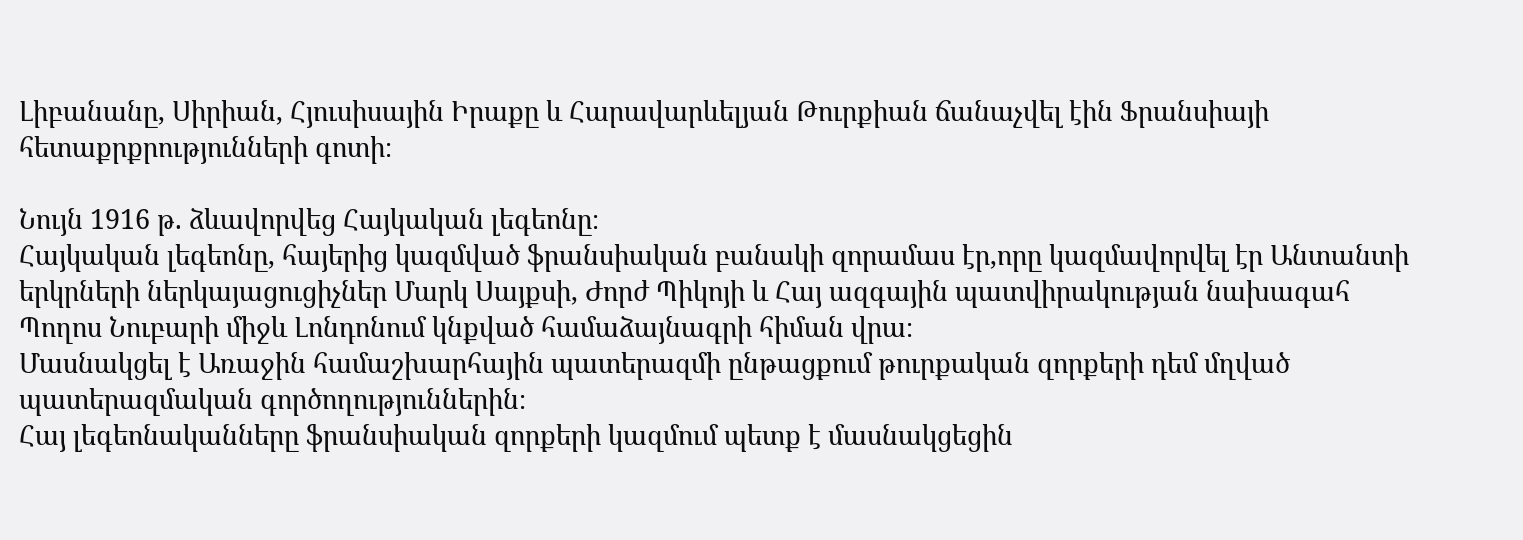Լիբանանը, Սիրիան, Հյուսիսային Իրաքը և Հարավարևելյան Թուրքիան ճանաչվել էին Ֆրանսիայի հետաքրքրությունների գոտի։

Նույն 1916 թ. ձևավորվեց Հայկական լեգեոնը։
Հայկական լեգեոնը, հայերից կազմված ֆրանսիական բանակի զորամաս էր,որը կազմավորվել էր Անտանտի երկրների ներկայացուցիչներ Մարկ Սայքսի, Ժորժ Պիկոյի և Հայ ազգային պատվիրակության նախագահ Պողոս Նուբարի միջև Լոնդոնում կնքված համաձայնագրի հիման վրա։
Մասնակցել է Առաջին համաշխարհային պատերազմի ընթացքում թուրքական զորքերի դեմ մղված պատերազմական գործողություններին։
Հայ լեգեոնականները ֆրանսիական զորքերի կազմում պետք է մասնակցեցին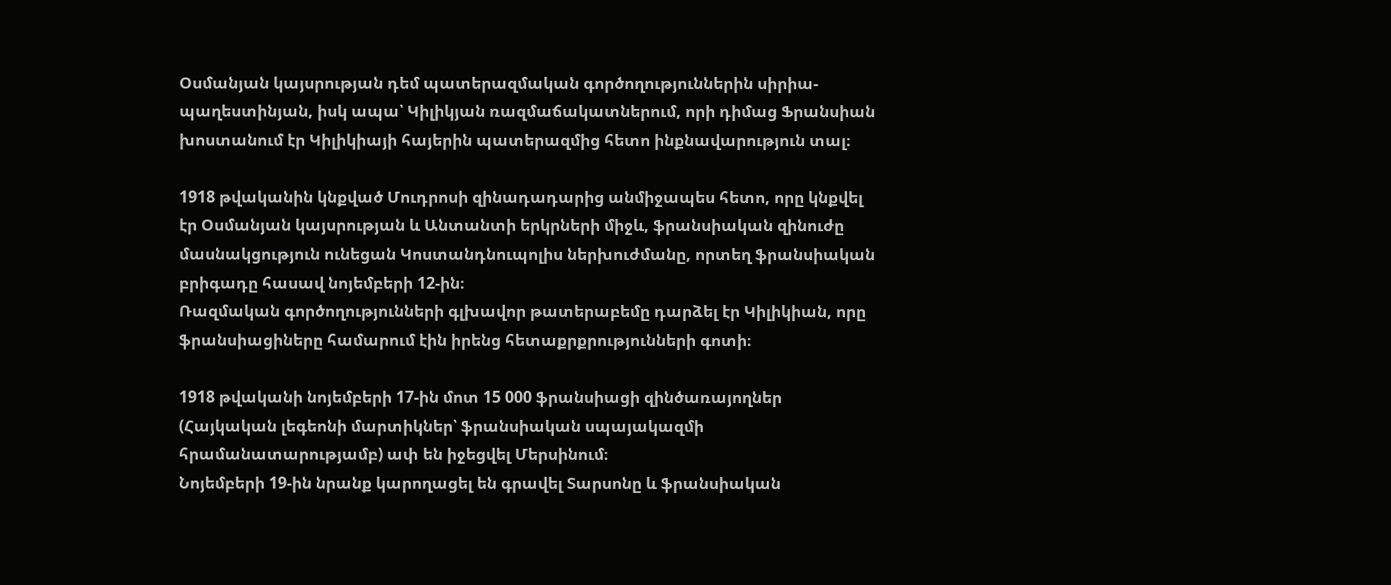Օսմանյան կայսրության դեմ պատերազմական գործողություններին սիրիա-պաղեստինյան, իսկ ապա՝ Կիլիկյան ռազմաճակատներում, որի դիմաց Ֆրանսիան խոստանում էր Կիլիկիայի հայերին պատերազմից հետո ինքնավարություն տալ։

1918 թվականին կնքված Մուդրոսի զինադադարից անմիջապես հետո, որը կնքվել էր Օսմանյան կայսրության և Անտանտի երկրների միջև, ֆրանսիական զինուժը մասնակցություն ունեցան Կոստանդնուպոլիս ներխուժմանը, որտեղ ֆրանսիական բրիգադը հասավ նոյեմբերի 12-ին։
Ռազմական գործողությունների գլխավոր թատերաբեմը դարձել էր Կիլիկիան, որը ֆրանսիացիները համարում էին իրենց հետաքրքրությունների գոտի։

1918 թվականի նոյեմբերի 17-ին մոտ 15 000 ֆրանսիացի զինծառայողներ (Հայկական լեգեոնի մարտիկներ՝ ֆրանսիական սպայակազմի հրամանատարությամբ) ափ են իջեցվել Մերսինում։
Նոյեմբերի 19-ին նրանք կարողացել են գրավել Տարսոնը և ֆրանսիական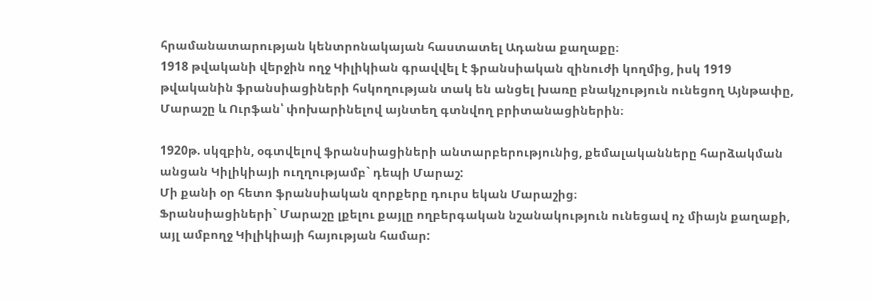հրամանատարության կենտրոնակայան հաստատել Ադանա քաղաքը։
1918 թվականի վերջին ողջ Կիլիկիան գրավվել է ֆրանսիական զինուժի կողմից, իսկ 1919 թվականին ֆրանսիացիների հսկողության տակ են անցել խառը բնակչություն ունեցող Այնթափը, Մարաշը և Ուրֆան՝ փոխարինելով այնտեղ գտնվող բրիտանացիներին։

1920թ. սկզբին, օգտվելով ֆրանսիացիների անտարբերությունից, քեմալականները հարձակման անցան Կիլիկիայի ուղղությամբ` դեպի Մարաշ:
Մի քանի օր հետո ֆրանսիական զորքերը դուրս եկան Մարաշից։
Ֆրանսիացիների` Մարաշը լքելու քայլը ողբերգական նշանակություն ունեցավ ոչ միայն քաղաքի, այլ ամբողջ Կիլիկիայի հայության համար: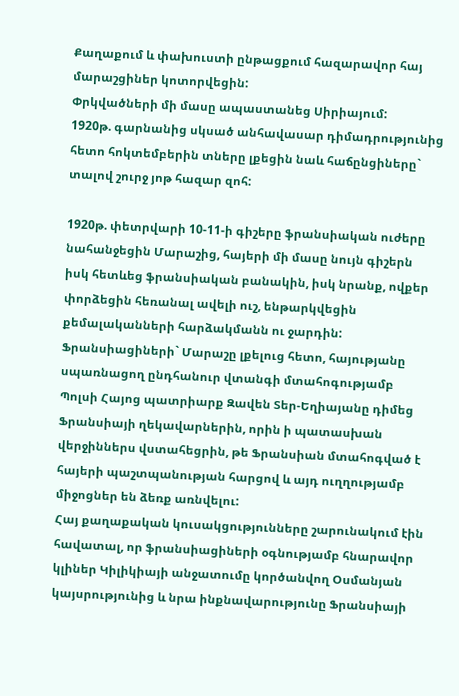Քաղաքում և փախուստի ընթացքում հազարավոր հայ մարաշցիներ կոտորվեցին:
Փրկվածների մի մասը ապաստանեց Սիրիայում:
1920թ. գարնանից սկսած անհավասար դիմադրությունից հետո հոկտեմբերին տները լքեցին նաև հաճընցիները` տալով շուրջ յոթ հազար զոհ:

1920թ. փետրվարի 10-11-ի գիշերը ֆրանսիական ուժերը նահանջեցին Մարաշից, հայերի մի մասը նույն գիշերն իսկ հետևեց ֆրանսիական բանակին, իսկ նրանք, ովքեր փորձեցին հեռանալ ավելի ուշ, ենթարկվեցին քեմալականների հարձակմանն ու ջարդին:
Ֆրանսիացիների` Մարաշը լքելուց հետո, հայությանը սպառնացող ընդհանուր վտանգի մտահոգությամբ Պոլսի Հայոց պատրիարք Զավեն Տեր-Եղիայանը դիմեց Ֆրանսիայի ղեկավարներին, որին ի պատասխան վերջիններս վստահեցրին, թե Ֆրանսիան մտահոգված է հայերի պաշտպանության հարցով և այդ ուղղությամբ միջոցներ են ձեռք առնվելու:
Հայ քաղաքական կուսակցությունները շարունակում էին հավատալ, որ ֆրանսիացիների օգնությամբ հնարավոր կլիներ Կիլիկիայի անջատումը կործանվող Օսմանյան կայսրությունից և նրա ինքնավարությունը Ֆրանսիայի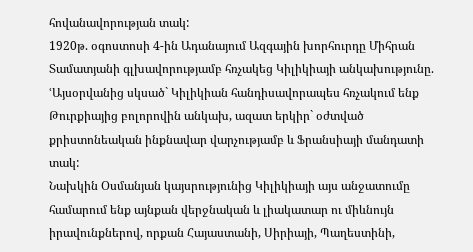հովանավորության տակ:
1920թ. օգոստոսի 4-ին Ադանայում Ազգային խորհուրդը Միհրան Տամատյանի գլխավորությամբ հռչակեց Կիլիկիայի անկախությունը. ՙԱյսօրվանից սկսած` Կիլիկիան հանդիսավորապես հռչակում ենք Թուրքիայից բոլորովին անկախ, ազատ երկիր` օժտված քրիստոնեական ինքնավար վարչությամբ և Ֆրանսիայի մանդատի տակ:
Նախկին Օսմանյան կայսրությունից Կիլիկիայի այս անջատումը համարում ենք այնքան վերջնական և լիակատար ու միևնույն իրավունքներով, որքան Հայաստանի, Սիրիայի, Պաղեստինի,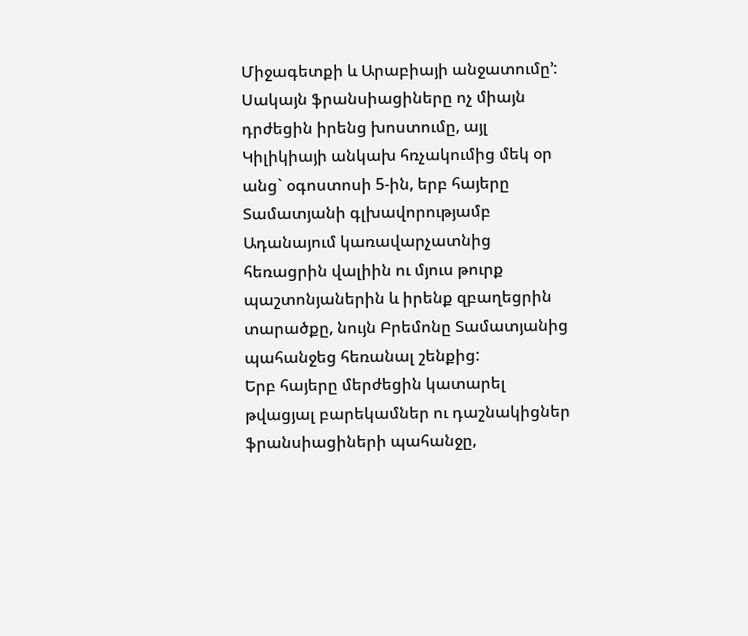Միջագետքի և Արաբիայի անջատումը՚:
Սակայն ֆրանսիացիները ոչ միայն դրժեցին իրենց խոստումը, այլ Կիլիկիայի անկախ հռչակումից մեկ օր անց` օգոստոսի 5-ին, երբ հայերը Տամատյանի գլխավորությամբ Ադանայում կառավարչատնից հեռացրին վալիին ու մյուս թուրք պաշտոնյաներին և իրենք զբաղեցրին տարածքը, նույն Բրեմոնը Տամատյանից պահանջեց հեռանալ շենքից:
Երբ հայերը մերժեցին կատարել թվացյալ բարեկամներ ու դաշնակիցներ ֆրանսիացիների պահանջը,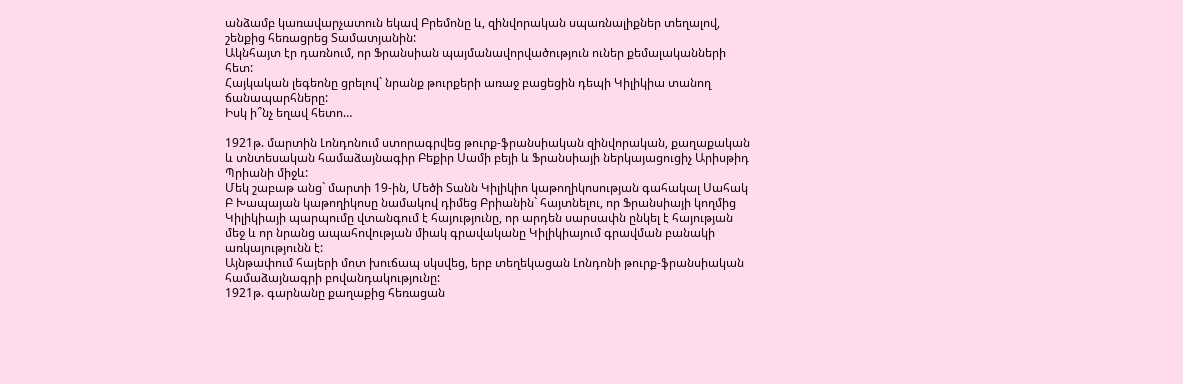անձամբ կառավարչատուն եկավ Բրեմոնը և, զինվորական սպառնալիքներ տեղալով, շենքից հեռացրեց Տամատյանին:
Ակնհայտ էր դառնում, որ Ֆրանսիան պայմանավորվածություն ուներ քեմալականների հետ:
Հայկական լեգեոնը ցրելով` նրանք թուրքերի առաջ բացեցին դեպի Կիլիկիա տանող ճանապարհները:
Իսկ ի՞նչ եղավ հետո…

1921թ. մարտին Լոնդոնում ստորագրվեց թուրք-ֆրանսիական զինվորական, քաղաքական և տնտեսական համաձայնագիր Բեքիր Սամի բեյի և Ֆրանսիայի ներկայացուցիչ Արիսթիդ Պրիանի միջև:
Մեկ շաբաթ անց` մարտի 19-ին, Մեծի Տանն Կիլիկիո կաթողիկոսության գահակալ Սահակ Բ Խապայան կաթողիկոսը նամակով դիմեց Բրիանին` հայտնելու, որ Ֆրանսիայի կողմից Կիլիկիայի պարպումը վտանգում է հայությունը, որ արդեն սարսափն ընկել է հայության մեջ և որ նրանց ապահովության միակ գրավականը Կիլիկիայում գրավման բանակի առկայությունն է:
Այնթափում հայերի մոտ խուճապ սկսվեց, երբ տեղեկացան Լոնդոնի թուրք-ֆրանսիական համաձայնագրի բովանդակությունը:
1921թ. գարնանը քաղաքից հեռացան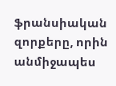ֆրանսիական զորքերը, որին անմիջապես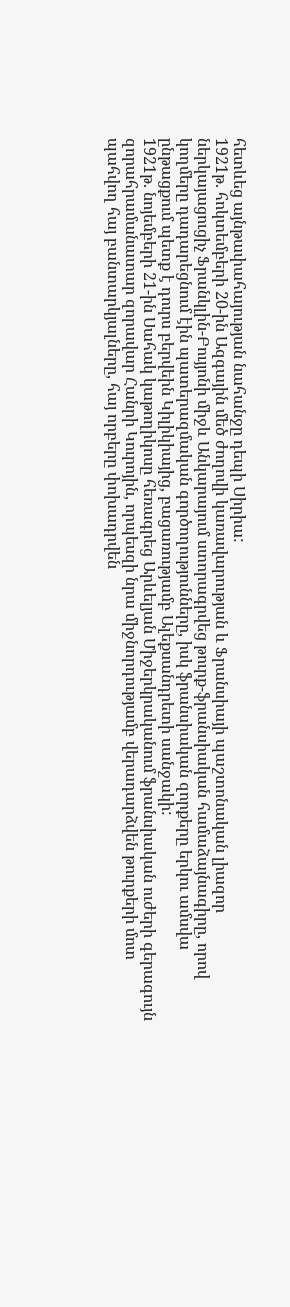հետևեց այնթափահայության նահանջը դեպի Սիրիա:
1921թ. հոկտեմբերի 20-ին Ազգային մեծ ժողովի կառավարության և Ֆրանսիայի պաշտոնական լիազոր ներկայացուցիչ Ֆրանկլին-Բույյոնի միջև Անկարայում ստորագրվեց թուրք-ֆրանսիական համաձայնագիրը, որով կողմերը դադարեցնում էին պատերազմական գործողությունները, իսկ ֆրանսիական զորքերը երկու ամսվա ընթացքում պետք է դուրս բերվեին Կիլիկիայից, բացառությամբ Ալեքսանդրետի սանջակի:
1921թ. նոյեմբերի 21-ին Սահակ կաթողիկոսը հեռագրեց Արևելյան Միջերկրականում ֆրանսիական ուժերի գերագույն զորահրամանատար զորավար Հանրի Կուրոյին, որպեսզի նրա միջնորդությամբ վերադարձվեն թուրքերի մոտ պահվող հայ բանտարկյալները, հայ որբերը փոխադրվեն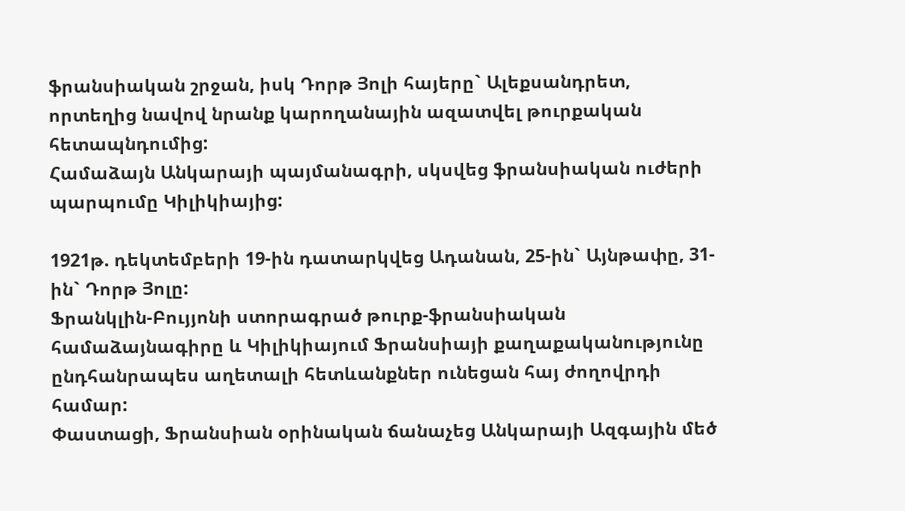ֆրանսիական շրջան, իսկ Դորթ Յոլի հայերը` Ալեքսանդրետ, որտեղից նավով նրանք կարողանային ազատվել թուրքական հետապնդումից:
Համաձայն Անկարայի պայմանագրի, սկսվեց ֆրանսիական ուժերի պարպումը Կիլիկիայից:

1921թ. դեկտեմբերի 19-ին դատարկվեց Ադանան, 25-ին` Այնթափը, 31-ին` Դորթ Յոլը:
Ֆրանկլին-Բույյոնի ստորագրած թուրք-ֆրանսիական համաձայնագիրը և Կիլիկիայում Ֆրանսիայի քաղաքականությունը ընդհանրապես աղետալի հետևանքներ ունեցան հայ ժողովրդի համար:
Փաստացի, Ֆրանսիան օրինական ճանաչեց Անկարայի Ազգային մեծ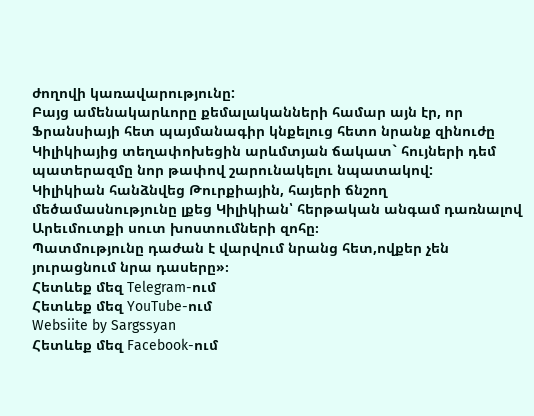ժողովի կառավարությունը:
Բայց ամենակարևորը քեմալականների համար այն էր, որ Ֆրանսիայի հետ պայմանագիր կնքելուց հետո նրանք զինուժը Կիլիկիայից տեղափոխեցին արևմտյան ճակատ` հույների դեմ պատերազմը նոր թափով շարունակելու նպատակով:
Կիլիկիան հանձնվեց Թուրքիային, հայերի ճնշող մեծամասնությունը լքեց Կիլիկիան՝ հերթական անգամ դառնալով Արեւմուտքի սուտ խոստումների զոհը։
Պատմությունը դաժան է վարվում նրանց հետ,ովքեր չեն յուրացնում նրա դասերը»։
Հետևեք մեզ Telegram-ում
Հետևեք մեզ YouTube-ում
Websiite by Sargssyan
Հետևեք մեզ Facebook-ում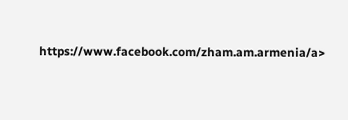https://www.facebook.com/zham.am.armenia/a>